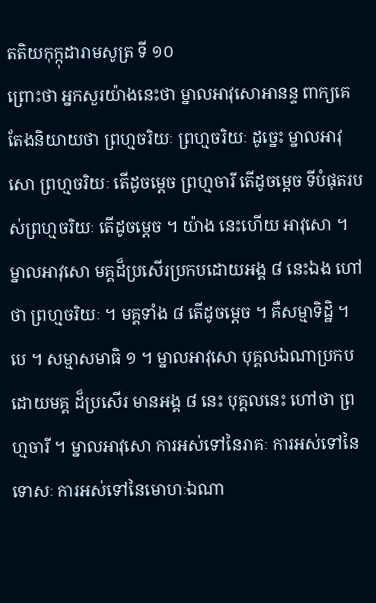តតិយកុក្កុដារាមសូត្រ ទី ១០
ព្រោះថា អ្នកសួរយ៉ាងនេះថា ម្នាលអាវុសោអានន្ទ ពាក្យគេតែងនិយាយថា ព្រហ្មចរិយៈ ព្រហ្មចរិយៈ ដូច្នេះ ម្នាលអាវុសោ ព្រហ្មចរិយៈ តើដូចម្តេច ព្រហ្មចារី តើដូចម្តេច ទីបំផុតរបស់ព្រហ្មចរិយៈ តើដូចម្តេច ។ យ៉ាង នេះហើយ អាវុសោ ។ ម្នាលអាវុសោ មគ្គដ៏ប្រសើរប្រកបដោយអង្គ ៨ នេះឯង ហៅថា ព្រហ្មចរិយៈ ។ មគ្គទាំង ៨ តើដូចម្តេច ។ គឺសម្មាទិដ្ឋិ ។ បេ ។ សម្មាសមាធិ ១ ។ ម្នាលអាវុសោ បុគ្គលឯណាប្រកបដោយមគ្គ ដ៏ប្រសើរ មានអង្គ ៨ នេះ បុគ្គលនេះ ហៅថា ព្រហ្មចារី ។ ម្នាលអាវុសោ ការអស់ទៅនៃរាគៈ ការអស់ទៅនៃទោសៈ ការអស់ទៅនៃមោហៈឯណា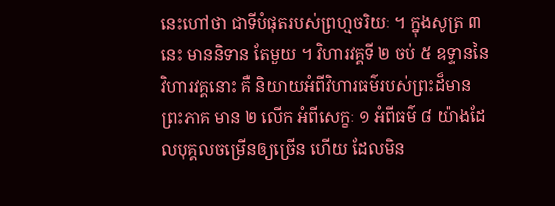នេះហៅថា ជាទីបំផុតរបស់ព្រហ្មចរិយៈ ។ ក្នុងសូត្រ ៣ នេះ មាននិទាន តែមួយ ។ វិហារវគ្គទី ២ ចប់ ៥ ឧទ្ទាននៃវិហារវគ្គនោះ គឺ និយាយអំពីវិហារធម៌របស់ព្រះដ៏មានព្រះភាគ មាន ២ លើក អំពីសេក្ខៈ ១ អំពីធម៌ ៨ យ៉ាងដែលបុគ្គលចម្រើនឲ្យច្រើន ហើយ ដែលមិន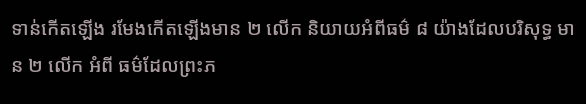ទាន់កើតឡើង រមែងកើតឡើងមាន ២ លើក និយាយអំពីធម៌ ៨ យ៉ាងដែលបរិសុទ្ធ មាន ២ លើក អំពី ធម៌ដែលព្រះភ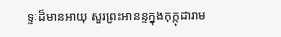ទ្ទៈដ៏មានអាយុ សួរព្រះអានន្ទក្នុងកុក្កុដារាម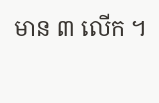មាន ៣ លើក ។